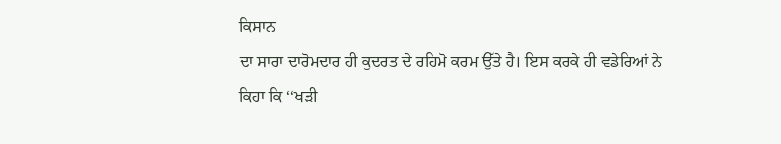ਕਿਸਾਨ
ਦਾ ਸਾਰਾ ਦਾਰੋਮਦਾਰ ਹੀ ਕੁਦਰਤ ਦੇ ਰਹਿਮੋ ਕਰਮ ਉੱਤੇ ਹੈ। ਇਸ ਕਰਕੇ ਹੀ ਵਡੇਰਿਆਂ ਨੇ
ਕਿਹਾ ਕਿ ‘‘ਖੜੀ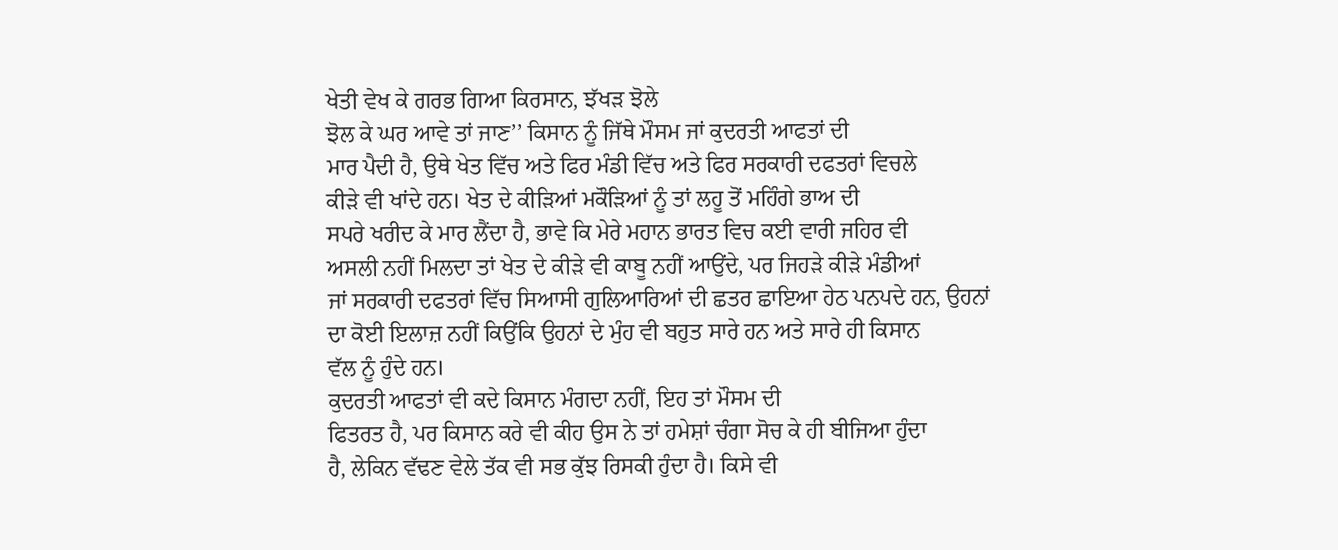ਖੇਤੀ ਵੇਖ ਕੇ ਗਰਭ ਗਿਆ ਕਿਰਸਾਨ, ਝੱਖੜ ਝੋਲੇ
ਝੋਲ ਕੇ ਘਰ ਆਵੇ ਤਾਂ ਜਾਣ’’ ਕਿਸਾਨ ਨੂੰ ਜਿੱਥੇ ਮੌਸਮ ਜਾਂ ਕੁਦਰਤੀ ਆਫਤਾਂ ਦੀ
ਮਾਰ ਪੈਦੀ ਹੈ, ਉਥੇ ਖੇਤ ਵਿੱਚ ਅਤੇ ਫਿਰ ਮੰਡੀ ਵਿੱਚ ਅਤੇ ਫਿਰ ਸਰਕਾਰੀ ਦਫਤਰਾਂ ਵਿਚਲੇ
ਕੀੜੇ ਵੀ ਖਾਂਦੇ ਹਨ। ਖੇਤ ਦੇ ਕੀੜਿਆਂ ਮਕੌੜਿਆਂ ਨੂੰ ਤਾਂ ਲਹੂ ਤੋਂ ਮਹਿੰਗੇ ਭਾਅ ਦੀ
ਸਪਰੇ ਖਰੀਦ ਕੇ ਮਾਰ ਲੈਂਦਾ ਹੈ, ਭਾਵੇ ਕਿ ਮੇਰੇ ਮਹਾਨ ਭਾਰਤ ਵਿਚ ਕਈ ਵਾਰੀ ਜਹਿਰ ਵੀ
ਅਸਲੀ ਨਹੀਂ ਮਿਲਦਾ ਤਾਂ ਖੇਤ ਦੇ ਕੀੜੇ ਵੀ ਕਾਬੂ ਨਹੀਂ ਆਉਂਦੇ, ਪਰ ਜਿਹੜੇ ਕੀੜੇ ਮੰਡੀਆਂ
ਜਾਂ ਸਰਕਾਰੀ ਦਫਤਰਾਂ ਵਿੱਚ ਸਿਆਸੀ ਗੁਲਿਆਰਿਆਂ ਦੀ ਛਤਰ ਛਾਇਆ ਹੇਠ ਪਨਪਦੇ ਹਨ, ਉਹਨਾਂ
ਦਾ ਕੋਈ ਇਲਾਜ਼ ਨਹੀਂ ਕਿਉਂਕਿ ਉਹਨਾਂ ਦੇ ਮੁੰਹ ਵੀ ਬਹੁਤ ਸਾਰੇ ਹਨ ਅਤੇ ਸਾਰੇ ਹੀ ਕਿਸਾਨ
ਵੱਲ ਨੂੰ ਹੁੰਦੇ ਹਨ।
ਕੁਦਰਤੀ ਆਫਤਾਂ ਵੀ ਕਦੇ ਕਿਸਾਨ ਮੰਗਦਾ ਨਹੀਂ, ਇਹ ਤਾਂ ਮੌਸਮ ਦੀ
ਫਿਤਰਤ ਹੈ, ਪਰ ਕਿਸਾਨ ਕਰੇ ਵੀ ਕੀਹ ਉਸ ਨੇ ਤਾਂ ਹਮੇਸ਼ਾਂ ਚੰਗਾ ਸੋਚ ਕੇ ਹੀ ਬੀਜਿਆ ਹੁੰਦਾ
ਹੈ, ਲੇਕਿਨ ਵੱਢਣ ਵੇਲੇ ਤੱਕ ਵੀ ਸਭ ਕੁੱਝ ਰਿਸਕੀ ਹੁੰਦਾ ਹੈ। ਕਿਸੇ ਵੀ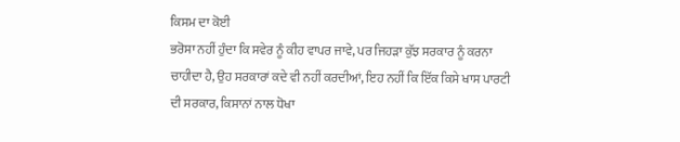ਕਿਸਮ ਦਾ ਕੋਈ
ਭਰੋਸਾ ਨਹੀਂ ਹੁੰਦਾ ਕਿ ਸਵੇਰ ਨੂੰ ਕੀਹ ਵਾਪਰ ਜਾਵੇ, ਪਰ ਜਿਹੜਾ ਕੁੱਝ ਸਰਕਾਰ ਨੂੰ ਕਰਨਾ
ਚਾਹੀਦਾ ਹੈ, ਉਹ ਸਰਕਾਰਾਂ ਕਦੇ ਵੀ ਨਹੀਂ ਕਰਦੀਆਂ, ਇਹ ਨਹੀਂ ਕਿ ਇੱਕ ਕਿਸੇ ਖਾਸ ਪਾਰਟੀ
ਦੀ ਸਰਕਾਰ, ਕਿਸਾਨਾਂ ਨਾਲ ਧੋਖਾ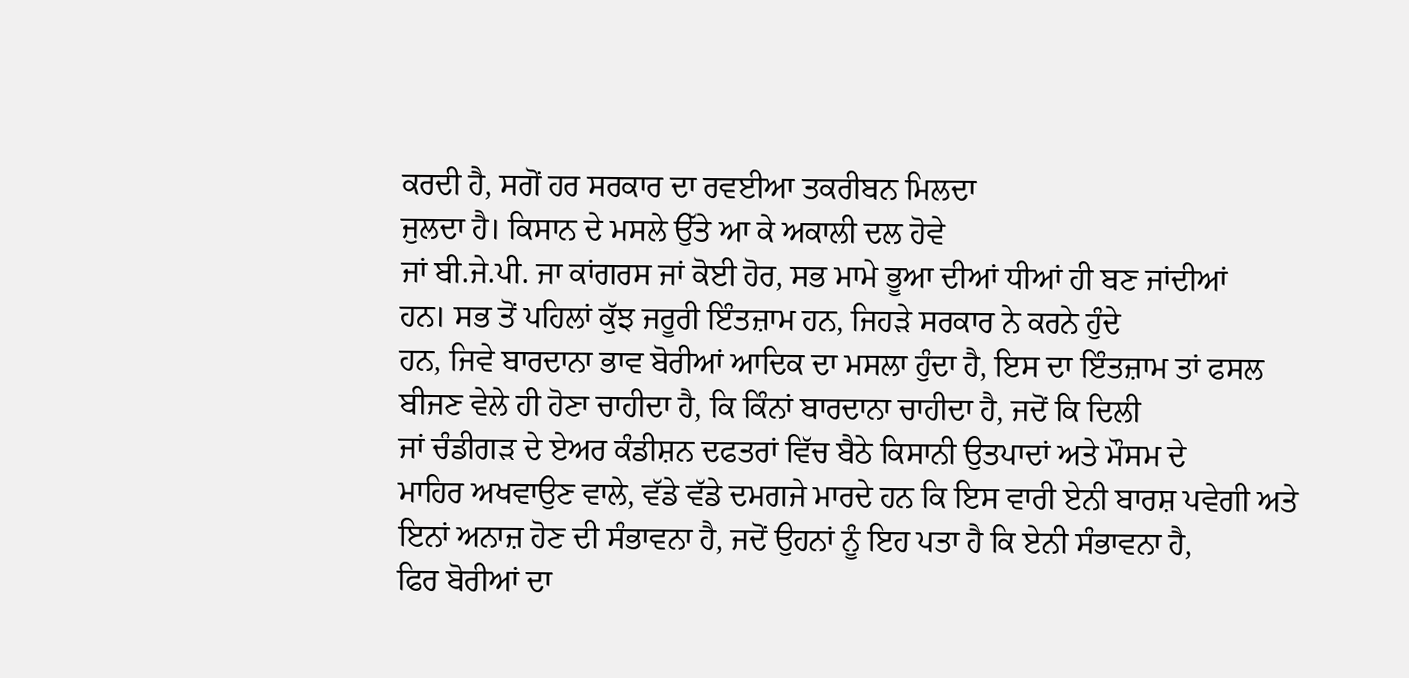ਕਰਦੀ ਹੈ, ਸਗੋਂ ਹਰ ਸਰਕਾਰ ਦਾ ਰਵਈਆ ਤਕਰੀਬਨ ਮਿਲਦਾ
ਜੁਲਦਾ ਹੈ। ਕਿਸਾਨ ਦੇ ਮਸਲੇ ਉੱਤੇ ਆ ਕੇ ਅਕਾਲੀ ਦਲ ਹੋਵੇ
ਜਾਂ ਬੀ.ਜੇ.ਪੀ. ਜਾ ਕਾਂਗਰਸ ਜਾਂ ਕੋਈ ਹੋਰ, ਸਭ ਮਾਮੇ ਭੂਆ ਦੀਆਂ ਧੀਆਂ ਹੀ ਬਣ ਜਾਂਦੀਆਂ
ਹਨ। ਸਭ ਤੋਂ ਪਹਿਲਾਂ ਕੁੱਝ ਜਰੂਰੀ ਇੰਤਜ਼ਾਮ ਹਨ, ਜਿਹੜੇ ਸਰਕਾਰ ਨੇ ਕਰਨੇ ਹੁੰਦੇ
ਹਨ, ਜਿਵੇ ਬਾਰਦਾਨਾ ਭਾਵ ਬੋਰੀਆਂ ਆਦਿਕ ਦਾ ਮਸਲਾ ਹੁੰਦਾ ਹੈ, ਇਸ ਦਾ ਇੰਤਜ਼ਾਮ ਤਾਂ ਫਸਲ
ਬੀਜਣ ਵੇਲੇ ਹੀ ਹੋਣਾ ਚਾਹੀਦਾ ਹੈ, ਕਿ ਕਿੰਨਾਂ ਬਾਰਦਾਨਾ ਚਾਹੀਦਾ ਹੈ, ਜਦੋਂ ਕਿ ਦਿਲੀ
ਜਾਂ ਚੰਡੀਗੜ ਦੇ ਏਅਰ ਕੰਡੀਸ਼ਨ ਦਫਤਰਾਂ ਵਿੱਚ ਬੈਠੇ ਕਿਸਾਨੀ ਉਤਪਾਦਾਂ ਅਤੇ ਮੌਸਮ ਦੇ
ਮਾਹਿਰ ਅਖਵਾਉਣ ਵਾਲੇ, ਵੱਡੇ ਵੱਡੇ ਦਮਗਜੇ ਮਾਰਦੇ ਹਨ ਕਿ ਇਸ ਵਾਰੀ ਏਨੀ ਬਾਰਸ਼ ਪਵੇਗੀ ਅਤੇ
ਇਨਾਂ ਅਨਾਜ਼ ਹੋਣ ਦੀ ਸੰਭਾਵਨਾ ਹੈ, ਜਦੋਂ ਉਹਨਾਂ ਨੂੰ ਇਹ ਪਤਾ ਹੈ ਕਿ ਏਨੀ ਸੰਭਾਵਨਾ ਹੈ,
ਫਿਰ ਬੋਰੀਆਂ ਦਾ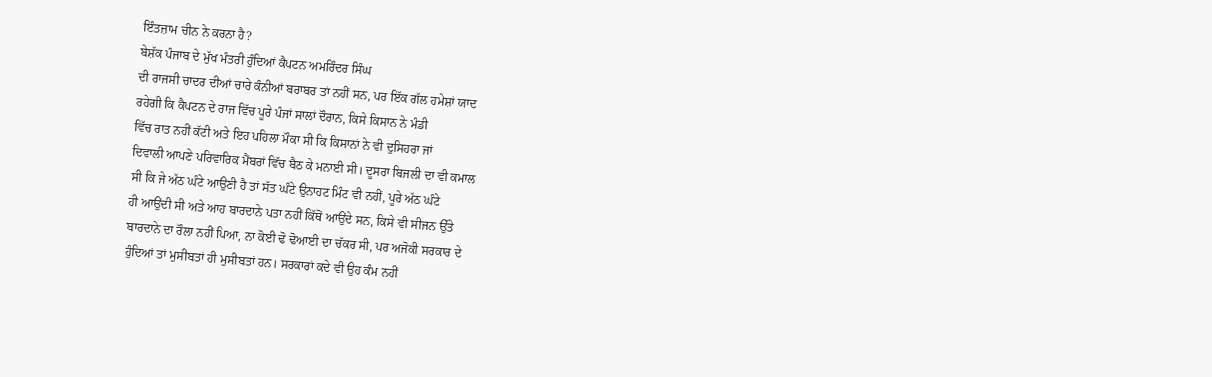ਇੰਤਜ਼ਾਮ ਚੀਨ ਨੇ ਕਰਨਾ ਹੈ?
ਬੇਸ਼ੱਕ ਪੰਜਾਬ ਦੇ ਮੁੱਖ ਮੰਤਰੀ ਹੁੰਦਿਆਂ ਕੈਪਟਨ ਅਮਰਿੰਦਰ ਸਿੰਘ
ਦੀ ਰਾਜਸੀ ਚਾਦਰ ਦੀਆਂ ਚਾਰੇ ਕੰਨੀਆਂ ਬਰਾਬਰ ਤਾਂ ਨਹੀਂ ਸਨ, ਪਰ ਇੱਕ ਗੱਲ ਹਮੇਸ਼ਾਂ ਯਾਦ
ਰਹੇਗੀ ਕਿ ਕੈਪਟਨ ਦੇ ਰਾਜ ਵਿੱਚ ਪੂਰੇ ਪੰਜਾਂ ਸਾਲਾਂ ਦੌਰਾਨ, ਕਿਸੇ ਕਿਸਾਨ ਨੇ ਮੰਡੀ
ਵਿੱਚ ਰਾਤ ਨਹੀਂ ਕੱਟੀ ਅਤੇ ਇਹ ਪਹਿਲਾ ਮੌਕਾ ਸੀ ਕਿ ਕਿਸਾਨਾਂ ਨੇ ਵੀ ਦੁਸਿਹਰਾ ਜਾਂ
ਦਿਵਾਲੀ ਆਪਣੇ ਪਰਿਵਾਰਿਕ ਮੈਂਬਰਾਂ ਵਿੱਚ ਬੈਠ ਕੇ ਮਨਾਈ ਸੀ। ਦੂਸਰਾ ਬਿਜਲੀ ਦਾ ਵੀ ਕਮਾਲ
ਸੀ ਕਿ ਜੇ ਅੱਠ ਘੰਟੇ ਆਉਣੀ ਹੈ ਤਾਂ ਸੱਤ ਘੰਟੇ ਉਨਾਹਟ ਮਿੰਟ ਵੀ ਨਹੀਂ, ਪੂਰੇ ਅੱਠ ਘੰਟੇ
ਹੀ ਆਉਂਦੀ ਸੀ ਅਤੇ ਆਹ ਬਾਰਦਾਨੇ ਪਤਾ ਨਹੀਂ ਕਿੱਥੋਂ ਆਉਂਦੇ ਸਨ, ਕਿਸੇ ਵੀ ਸੀਜਨ ਉੱਤੇ
ਬਾਰਦਾਨੇ ਦਾ ਰੌਲਾ ਨਹੀਂ ਪਿਆ, ਨਾ ਕੋਈ ਢੋ ਢੋਆਈ ਦਾ ਚੱਕਰ ਸੀ, ਪਰ ਅਜੋਕੀ ਸਰਕਾਰ ਦੇ
ਹੁੰਦਿਆਂ ਤਾਂ ਮੁਸੀਬਤਾਂ ਹੀ ਮੁਸੀਬਤਾਂ ਹਨ। ਸਰਕਾਰਾਂ ਕਦੇ ਵੀ ਉਹ ਕੰਮ ਨਹੀਂ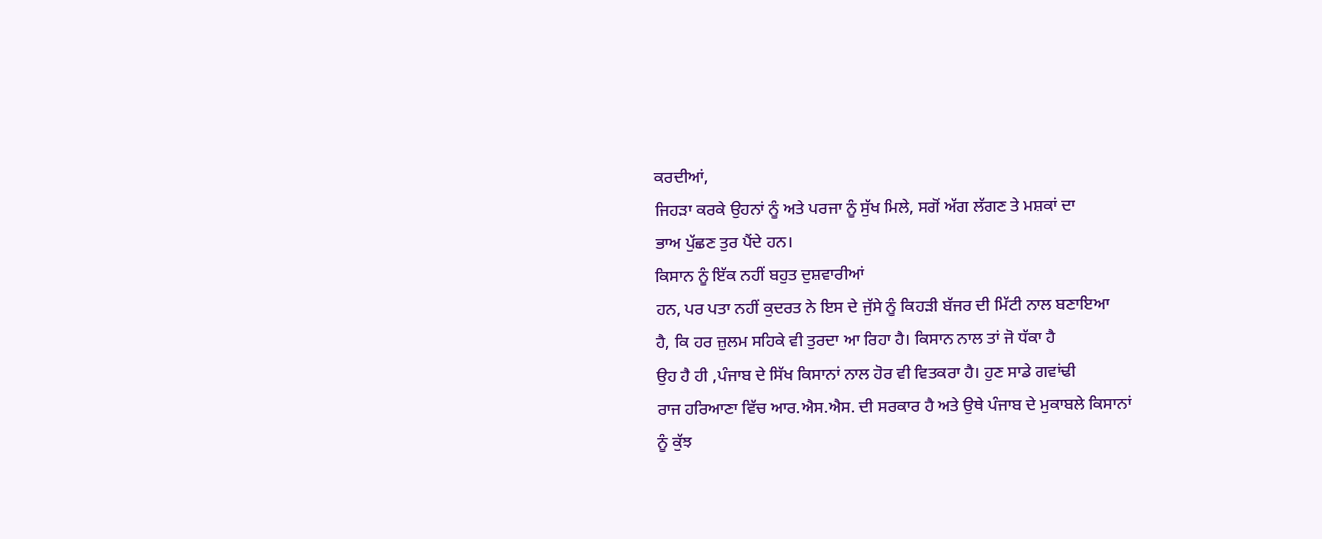ਕਰਦੀਆਂ,
ਜਿਹੜਾ ਕਰਕੇ ਉਹਨਾਂ ਨੂੰ ਅਤੇ ਪਰਜਾ ਨੂੰ ਸੁੱਖ ਮਿਲੇ, ਸਗੋਂ ਅੱਗ ਲੱਗਣ ਤੇ ਮਸ਼ਕਾਂ ਦਾ
ਭਾਅ ਪੁੱਛਣ ਤੁਰ ਪੈਂਦੇ ਹਨ।
ਕਿਸਾਨ ਨੂੰ ਇੱਕ ਨਹੀਂ ਬਹੁਤ ਦੁਸ਼ਵਾਰੀਆਂ
ਹਨ, ਪਰ ਪਤਾ ਨਹੀਂ ਕੁਦਰਤ ਨੇ ਇਸ ਦੇ ਜੁੱਸੇ ਨੂੰ ਕਿਹੜੀ ਬੱਜਰ ਦੀ ਮਿੱਟੀ ਨਾਲ ਬਣਾਇਆ
ਹੈ, ਕਿ ਹਰ ਜ਼ੁਲਮ ਸਹਿਕੇ ਵੀ ਤੁਰਦਾ ਆ ਰਿਹਾ ਹੈ। ਕਿਸਾਨ ਨਾਲ ਤਾਂ ਜੋ ਧੱਕਾ ਹੈ
ਉਹ ਹੈ ਹੀ ,ਪੰਜਾਬ ਦੇ ਸਿੱਖ ਕਿਸਾਨਾਂ ਨਾਲ ਹੋਰ ਵੀ ਵਿਤਕਰਾ ਹੈ। ਹੁਣ ਸਾਡੇ ਗਵਾਂਢੀ
ਰਾਜ ਹਰਿਆਣਾ ਵਿੱਚ ਆਰ.ਐਸ.ਐਸ. ਦੀ ਸਰਕਾਰ ਹੈ ਅਤੇ ਉਥੇ ਪੰਜਾਬ ਦੇ ਮੁਕਾਬਲੇ ਕਿਸਾਨਾਂ
ਨੂੰ ਕੁੱਝ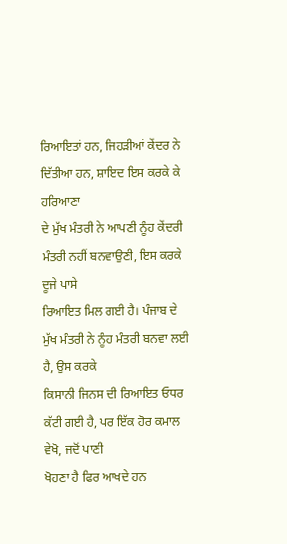ਰਿਆਇਤਾਂ ਹਨ, ਜਿਹੜੀਆਂ ਕੇਂਦਰ ਨੇ ਦਿੱਤੀਆ ਹਨ, ਸ਼ਾਇਦ ਇਸ ਕਰਕੇ ਕੇ ਹਰਿਆਣਾ
ਦੇ ਮੁੱਖ ਮੰਤਰੀ ਨੇ ਆਪਣੀ ਨੂੰਹ ਕੇਂਦਰੀ ਮੰਤਰੀ ਨਹੀਂ ਬਨਵਾਉਣੀ, ਇਸ ਕਰਕੇ ਦੂਜੇ ਪਾਸੇ
ਰਿਆਇਤ ਮਿਲ ਗਈ ਹੈ। ਪੰਜਾਬ ਦੇ ਮੁੱਖ ਮੰਤਰੀ ਨੇ ਨੂੰਹ ਮੰਤਰੀ ਬਨਵਾ ਲਈ ਹੈ, ਉਸ ਕਰਕੇ
ਕਿਸਾਨੀ ਜਿਨਸ ਦੀ ਰਿਆਇਤ ਓਧਰ ਕੱਟੀ ਗਈ ਹੈ, ਪਰ ਇੱਕ ਹੋਰ ਕਮਾਲ ਵੇਖੋ, ਜਦੋਂ ਪਾਣੀ
ਖੋਹਣਾ ਹੈ ਫਿਰ ਆਖਦੇ ਹਨ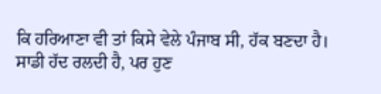ਕਿ ਹਰਿਆਣਾ ਵੀ ਤਾਂ ਕਿਸੇ ਵੇਲੇ ਪੰਜਾਬ ਸੀ, ਹੱਕ ਬਣਦਾ ਹੈ।
ਸਾਡੀ ਹੱਦ ਰਲਦੀ ਹੈ, ਪਰ ਹੁਣ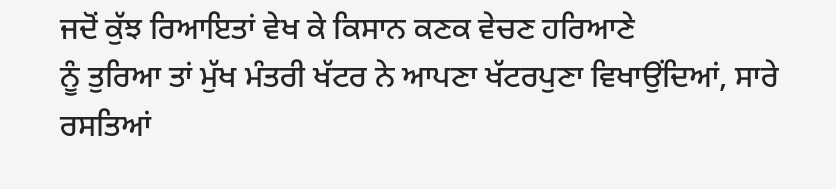ਜਦੋਂ ਕੁੱਝ ਰਿਆਇਤਾਂ ਵੇਖ ਕੇ ਕਿਸਾਨ ਕਣਕ ਵੇਚਣ ਹਰਿਆਣੇ
ਨੂੰ ਤੁਰਿਆ ਤਾਂ ਮੁੱਖ ਮੰਤਰੀ ਖੱਟਰ ਨੇ ਆਪਣਾ ਖੱਟਰਪੁਣਾ ਵਿਖਾਉਂਦਿਆਂ, ਸਾਰੇ ਰਸਤਿਆਂ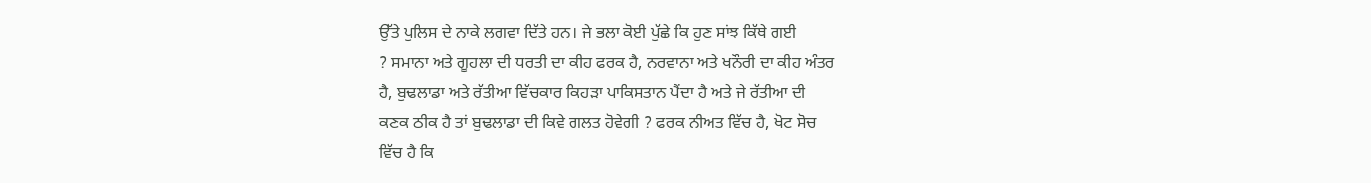ਉੱਤੇ ਪੁਲਿਸ ਦੇ ਨਾਕੇ ਲਗਵਾ ਦਿੱਤੇ ਹਨ। ਜੇ ਭਲਾ ਕੋਈ ਪੁੱਛੇ ਕਿ ਹੁਣ ਸਾਂਝ ਕਿੱਥੇ ਗਈ
? ਸਮਾਨਾ ਅਤੇ ਗੂਹਲਾ ਦੀ ਧਰਤੀ ਦਾ ਕੀਹ ਫਰਕ ਹੈ, ਨਰਵਾਨਾ ਅਤੇ ਖਨੌਰੀ ਦਾ ਕੀਹ ਅੰਤਰ
ਹੈ, ਬੁਢਲਾਡਾ ਅਤੇ ਰੱਤੀਆ ਵਿੱਚਕਾਰ ਕਿਹੜਾ ਪਾਕਿਸਤਾਨ ਪੈਂਦਾ ਹੈ ਅਤੇ ਜੇ ਰੱਤੀਆ ਦੀ
ਕਣਕ ਠੀਕ ਹੈ ਤਾਂ ਬੁਢਲਾਡਾ ਦੀ ਕਿਵੇ ਗਲਤ ਹੋਵੇਗੀ ? ਫਰਕ ਨੀਅਤ ਵਿੱਚ ਹੈ, ਖੋਟ ਸੋਚ
ਵਿੱਚ ਹੈ ਕਿ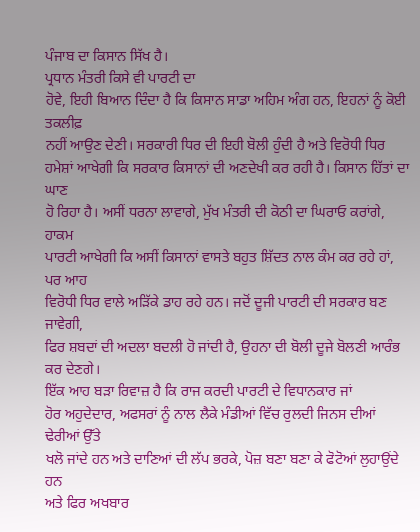ਪੰਜਾਬ ਦਾ ਕਿਸਾਨ ਸਿੱਖ ਹੈ।
ਪ੍ਰਧਾਨ ਮੰਤਰੀ ਕਿਸੇ ਵੀ ਪਾਰਟੀ ਦਾ
ਹੋਵੇ, ਇਹੀ ਬਿਆਨ ਦਿੰਦਾ ਹੈ ਕਿ ਕਿਸਾਨ ਸਾਡਾ ਅਹਿਮ ਅੰਗ ਹਨ, ਇਹਨਾਂ ਨੂੰ ਕੋਈ ਤਕਲੀਫ਼
ਨਹੀਂ ਆਉਣ ਦੇਣੀ। ਸਰਕਾਰੀ ਧਿਰ ਦੀ ਇਹੀ ਬੋਲੀ ਹੁੰਦੀ ਹੈ ਅਤੇ ਵਿਰੋਧੀ ਧਿਰ
ਹਮੇਸ਼ਾਂ ਆਖੇਗੀ ਕਿ ਸਰਕਾਰ ਕਿਸਾਨਾਂ ਦੀ ਅਣਦੇਖੀ ਕਰ ਰਹੀ ਹੈ। ਕਿਸਾਨ ਹਿੱਤਾਂ ਦਾ ਘਾਣ
ਹੋ ਰਿਹਾ ਹੈ। ਅਸੀਂ ਧਰਨਾ ਲਾਵਾਗੇ, ਮੁੱਖ ਮੰਤਰੀ ਦੀ ਕੋਠੀ ਦਾ ਘਿਰਾਓ ਕਰਾਂਗੇ, ਹਾਕਮ
ਪਾਰਟੀ ਆਖੇਗੀ ਕਿ ਅਸੀਂ ਕਿਸਾਨਾਂ ਵਾਸਤੇ ਬਹੁਤ ਸ਼ਿੱਦਤ ਨਾਲ ਕੰਮ ਕਰ ਰਹੇ ਹਾਂ, ਪਰ ਆਹ
ਵਿਰੋਧੀ ਧਿਰ ਵਾਲੇ ਅੜਿੱਕੇ ਡਾਹ ਰਹੇ ਹਨ। ਜਦੋਂ ਦੂਜੀ ਪਾਰਟੀ ਦੀ ਸਰਕਾਰ ਬਣ ਜਾਵੇਗੀ,
ਫਿਰ ਸ਼ਬਦਾਂ ਦੀ ਅਦਲਾ ਬਦਲੀ ਹੋ ਜਾਂਦੀ ਹੈ, ਉਹਨਾ ਦੀ ਬੋਲੀ ਦੂਜੇ ਬੋਲਣੀ ਆਰੰਭ ਕਰ ਦੇਣਗੇ।
ਇੱਕ ਆਹ ਬੜਾ ਰਿਵਾਜ਼ ਹੈ ਕਿ ਰਾਜ ਕਰਦੀ ਪਾਰਟੀ ਦੇ ਵਿਧਾਨਕਾਰ ਜਾਂ
ਹੋਰ ਅਹੁਦੇਦਾਰ, ਅਫਸਰਾਂ ਨੂੰ ਨਾਲ ਲੈਕੇ ਮੰਡੀਆਂ ਵਿੱਚ ਰੁਲਦੀ ਜਿਨਸ ਦੀਆਂ ਢੇਰੀਆਂ ਉੱਤੇ
ਖਲੋ ਜਾਂਦੇ ਹਨ ਅਤੇ ਦਾਣਿਆਂ ਦੀ ਲੱਪ ਭਰਕੇ, ਪੋਜ਼ ਬਣਾ ਬਣਾ ਕੇ ਫੋਟੋਆਂ ਲੁਹਾਉਂਦੇ ਹਨ
ਅਤੇ ਫਿਰ ਅਖਬਾਰ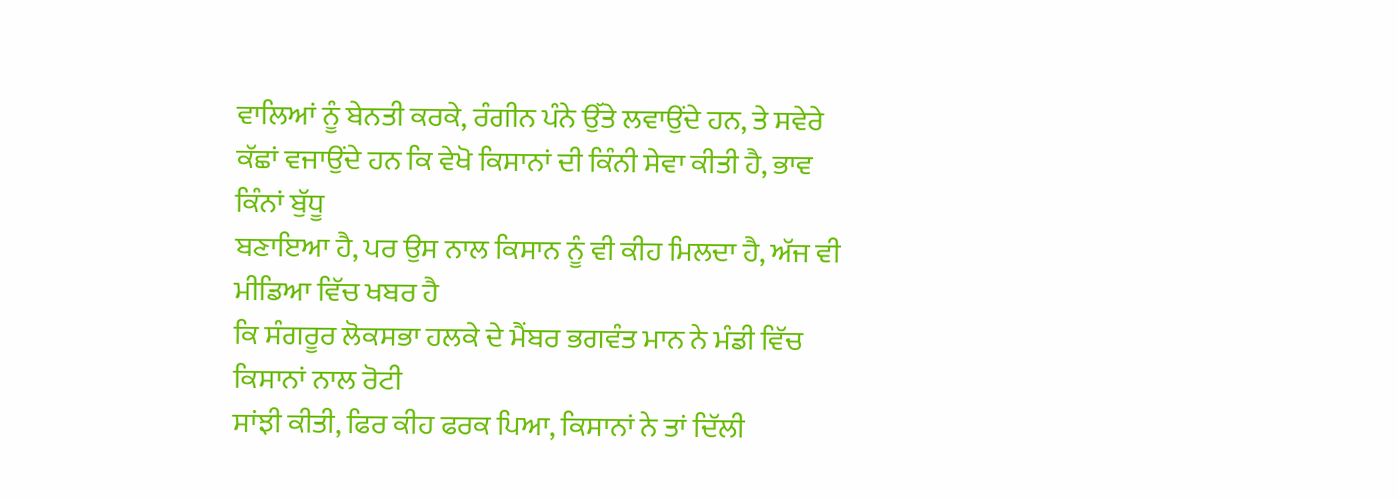ਵਾਲਿਆਂ ਨੂੰ ਬੇਨਤੀ ਕਰਕੇ, ਰੰਗੀਨ ਪੰਨੇ ਉੱਤੇ ਲਵਾਉਂਦੇ ਹਨ, ਤੇ ਸਵੇਰੇ
ਕੱਛਾਂ ਵਜਾਉਂਦੇ ਹਨ ਕਿ ਵੇਖੋ ਕਿਸਾਨਾਂ ਦੀ ਕਿੰਨੀ ਸੇਵਾ ਕੀਤੀ ਹੈ, ਭਾਵ ਕਿੰਨਾਂ ਬੁੱਧੂ
ਬਣਾਇਆ ਹੈ, ਪਰ ਉਸ ਨਾਲ ਕਿਸਾਨ ਨੂੰ ਵੀ ਕੀਹ ਮਿਲਦਾ ਹੈ, ਅੱਜ ਵੀ ਮੀਡਿਆ ਵਿੱਚ ਖਬਰ ਹੈ
ਕਿ ਸੰਗਰੂਰ ਲੋਕਸਭਾ ਹਲਕੇ ਦੇ ਮੈਂਬਰ ਭਗਵੰਤ ਮਾਨ ਨੇ ਮੰਡੀ ਵਿੱਚ ਕਿਸਾਨਾਂ ਨਾਲ ਰੋਟੀ
ਸਾਂਝੀ ਕੀਤੀ, ਫਿਰ ਕੀਹ ਫਰਕ ਪਿਆ, ਕਿਸਾਨਾਂ ਨੇ ਤਾਂ ਦਿੱਲੀ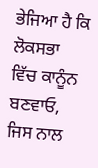ਭੇਜਿਆ ਹੈ ਕਿ ਲੋਕਸਭਾ
ਵਿੱਚ ਕਾਨੂੰਨ ਬਣਵਾਓ, ਜਿਸ ਨਾਲ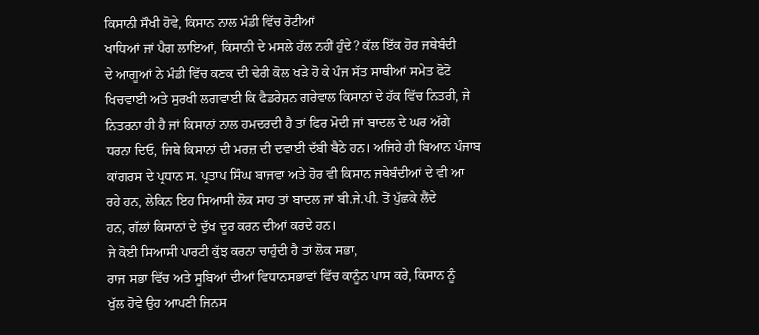ਕਿਸਾਨੀ ਸੌਖੀ ਹੋਵੇ, ਕਿਸਾਨ ਨਾਲ ਮੰਡੀ ਵਿੱਚ ਰੋਟੀਆਂ
ਖਾਧਿਆਂ ਜਾਂ ਪੈਗ ਲਾਇਆਂ, ਕਿਸਾਨੀ ਦੇ ਮਸਲੇ ਹੱਲ ਨਹੀਂ ਹੁੰਦੇ? ਕੱਲ ਇੱਕ ਹੋਰ ਜਥੇਬੰਦੀ
ਦੇ ਆਗੂਆਂ ਨੇ ਮੰਡੀ ਵਿੱਚ ਕਣਕ ਦੀ ਢੇਰੀ ਕੋਲ ਖੜੇ ਹੋ ਕੇ ਪੰਜ ਸੱਤ ਸਾਥੀਆਂ ਸਮੇਤ ਫੋਟੋ
ਖਿਚਵਾਈ ਅਤੇ ਸੁਰਖੀ ਲਗਵਾਈ ਕਿ ਫੈਡਰੇਸ਼ਨ ਗਰੇਵਾਲ ਕਿਸਾਨਾਂ ਦੇ ਹੱਕ ਵਿੱਚ ਨਿਤਰੀ, ਜੇ
ਨਿਤਰਨਾ ਹੀ ਹੈ ਜਾਂ ਕਿਸਾਨਾਂ ਨਾਲ ਹਮਦਰਦੀ ਹੈ ਤਾਂ ਫਿਰ ਮੋਦੀ ਜਾਂ ਬਾਦਲ ਦੇ ਘਰ ਅੱਗੇ
ਧਰਨਾ ਦਿਓ, ਜਿਥੇ ਕਿਸਾਨਾਂ ਦੀ ਮਰਜ਼ ਦੀ ਦਵਾਈ ਦੱਬੀ ਬੈਠੇ ਹਨ। ਅਜਿਹੇ ਹੀ ਬਿਆਨ ਪੰਜਾਬ
ਕਾਂਗਰਸ ਦੇ ਪ੍ਰਧਾਨ ਸ. ਪ੍ਰਤਾਪ ਸਿੰਘ ਬਾਜਵਾ ਅਤੇ ਹੋਰ ਵੀ ਕਿਸਾਨ ਜਥੇਬੰਦੀਆਂ ਦੇ ਵੀ ਆ
ਰਹੇ ਹਨ, ਲੇਕਿਨ ਇਹ ਸਿਆਸੀ ਲੋਕ ਸਾਹ ਤਾਂ ਬਾਦਲ ਜਾਂ ਬੀ.ਜੇ.ਪੀ. ਤੋਂ ਪੁੱਛਕੇ ਲੈਂਦੇ
ਹਨ, ਗੱਲਾਂ ਕਿਸਾਨਾਂ ਦੇ ਦੁੱਖ ਦੂਰ ਕਰਨ ਦੀਆਂ ਕਰਦੇ ਹਨ।
ਜੇ ਕੋਈ ਸਿਆਸੀ ਪਾਰਟੀ ਕੁੱਝ ਕਰਨਾ ਚਾਹੁੰਦੀ ਹੈ ਤਾਂ ਲੋਕ ਸਭਾ,
ਰਾਜ ਸਭਾ ਵਿੱਚ ਅਤੇ ਸੂਬਿਆਂ ਦੀਆਂ ਵਿਧਾਨਸਭਾਵਾਂ ਵਿੱਚ ਕਾਨੂੰਨ ਪਾਸ ਕਰੇ, ਕਿਸਾਨ ਨੂੰ
ਖੁੱਲ ਹੋਵੇ ਉਹ ਆਪਣੀ ਜਿਨਸ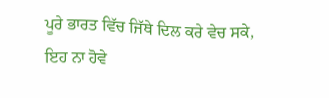ਪੂਰੇ ਭਾਰਤ ਵਿੱਚ ਜਿੱਥੇ ਦਿਲ ਕਰੇ ਵੇਚ ਸਕੇ, ਇਹ ਨਾ ਹੋਵੇ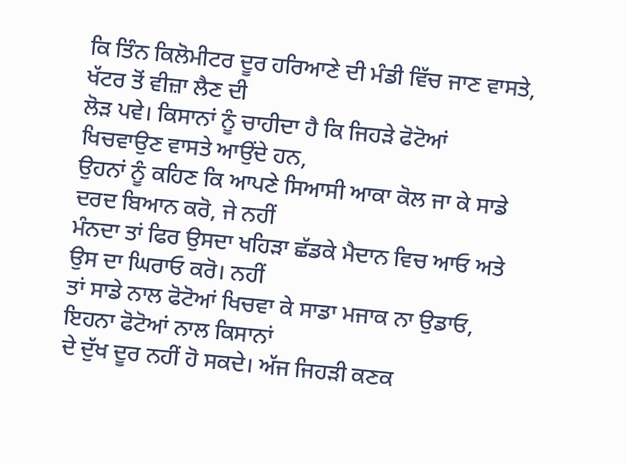ਕਿ ਤਿੰਨ ਕਿਲੋਮੀਟਰ ਦੂਰ ਹਰਿਆਣੇ ਦੀ ਮੰਡੀ ਵਿੱਚ ਜਾਣ ਵਾਸਤੇ, ਖੱਟਰ ਤੋਂ ਵੀਜ਼ਾ ਲੈਣ ਦੀ
ਲੋੜ ਪਵੇ। ਕਿਸਾਨਾਂ ਨੂੰ ਚਾਹੀਦਾ ਹੈ ਕਿ ਜਿਹੜੇ ਫੋਟੋਆਂ ਖਿਚਵਾਉਣ ਵਾਸਤੇ ਆਉਂਦੇ ਹਨ,
ਉਹਨਾਂ ਨੂੰ ਕਹਿਣ ਕਿ ਆਪਣੇ ਸਿਆਸੀ ਆਕਾ ਕੋਲ ਜਾ ਕੇ ਸਾਡੇ ਦਰਦ ਬਿਆਨ ਕਰੋ, ਜੇ ਨਹੀਂ
ਮੰਨਦਾ ਤਾਂ ਫਿਰ ਉਸਦਾ ਖਹਿੜਾ ਛੱਡਕੇ ਮੈਦਾਨ ਵਿਚ ਆਓ ਅਤੇ ਉਸ ਦਾ ਘਿਰਾਓ ਕਰੋ। ਨਹੀਂ
ਤਾਂ ਸਾਡੇ ਨਾਲ ਫੋਟੋਆਂ ਖਿਚਵਾ ਕੇ ਸਾਡਾ ਮਜਾਕ ਨਾ ਉਡਾਓ, ਇਹਨਾ ਫੋਟੋਆਂ ਨਾਲ ਕਿਸਾਨਾਂ
ਦੇ ਦੁੱਖ ਦੂਰ ਨਹੀਂ ਹੋ ਸਕਦੇ। ਅੱਜ ਜਿਹੜੀ ਕਣਕ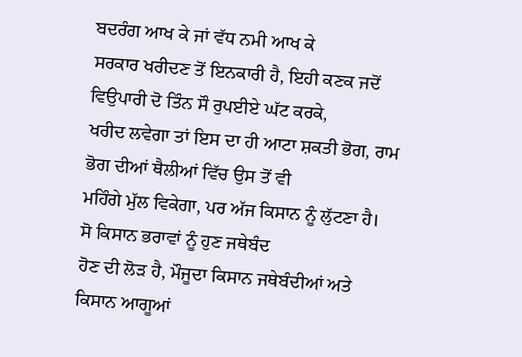ਬਦਰੰਗ ਆਖ ਕੇ ਜਾਂ ਵੱਧ ਨਮੀ ਆਖ ਕੇ
ਸਰਕਾਰ ਖਰੀਦਣ ਤੋਂ ਇਨਕਾਰੀ ਹੈ, ਇਹੀ ਕਣਕ ਜਦੋਂ ਵਿਉਪਾਰੀ ਦੋ ਤਿੰਨ ਸੌ ਰੁਪਈਏ ਘੱਟ ਕਰਕੇ,
ਖਰੀਦ ਲਵੇਗਾ ਤਾਂ ਇਸ ਦਾ ਹੀ ਆਟਾ ਸ਼ਕਤੀ ਭੋਗ, ਰਾਮ ਭੋਗ ਦੀਆਂ ਥੈਲੀਆਂ ਵਿੱਚ ਉਸ ਤੋਂ ਵੀ
ਮਹਿੰਗੇ ਮੁੱਲ ਵਿਕੇਗਾ, ਪਰ ਅੱਜ ਕਿਸਾਨ ਨੂੰ ਲੁੱਟਣਾ ਹੈ।
ਸੋ ਕਿਸਾਨ ਭਰਾਵਾਂ ਨੂੰ ਹੁਣ ਜਥੇਬੰਦ
ਹੋਣ ਦੀ ਲੋੜ ਹੈ, ਮੌਜੂਦਾ ਕਿਸਾਨ ਜਥੇਬੰਦੀਆਂ ਅਤੇ ਕਿਸਾਨ ਆਗੂਆਂ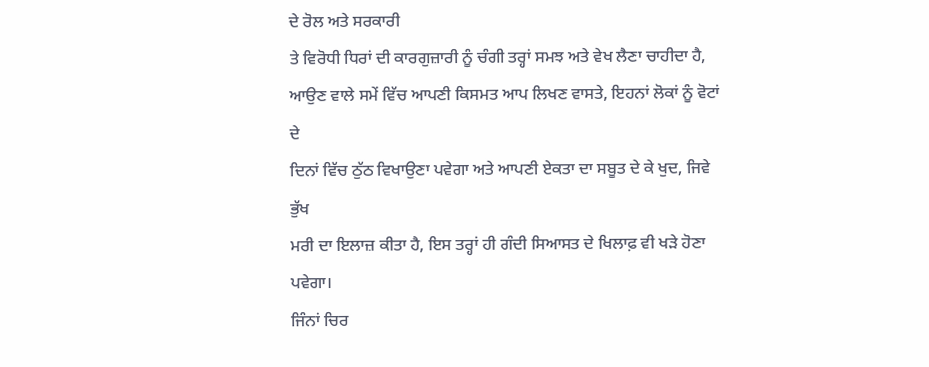ਦੇ ਰੋਲ ਅਤੇ ਸਰਕਾਰੀ
ਤੇ ਵਿਰੋਧੀ ਧਿਰਾਂ ਦੀ ਕਾਰਗੁਜ਼ਾਰੀ ਨੂੰ ਚੰਗੀ ਤਰ੍ਹਾਂ ਸਮਝ ਅਤੇ ਵੇਖ ਲੈਣਾ ਚਾਹੀਦਾ ਹੈ,
ਆਉਣ ਵਾਲੇ ਸਮੇਂ ਵਿੱਚ ਆਪਣੀ ਕਿਸਮਤ ਆਪ ਲਿਖਣ ਵਾਸਤੇ, ਇਹਨਾਂ ਲੋਕਾਂ ਨੂੰ ਵੋਟਾਂ ਦੇ
ਦਿਨਾਂ ਵਿੱਚ ਠੁੱਠ ਵਿਖਾਉਣਾ ਪਵੇਗਾ ਅਤੇ ਆਪਣੀ ਏਕਤਾ ਦਾ ਸਬੂਤ ਦੇ ਕੇ ਖੁਦ, ਜਿਵੇ ਭੁੱਖ
ਮਰੀ ਦਾ ਇਲਾਜ਼ ਕੀਤਾ ਹੈ, ਇਸ ਤਰ੍ਹਾਂ ਹੀ ਗੰਦੀ ਸਿਆਸਤ ਦੇ ਖਿਲਾਫ਼ ਵੀ ਖੜੇ ਹੋਣਾ ਪਵੇਗਾ।
ਜਿੰਨਾਂ ਚਿਰ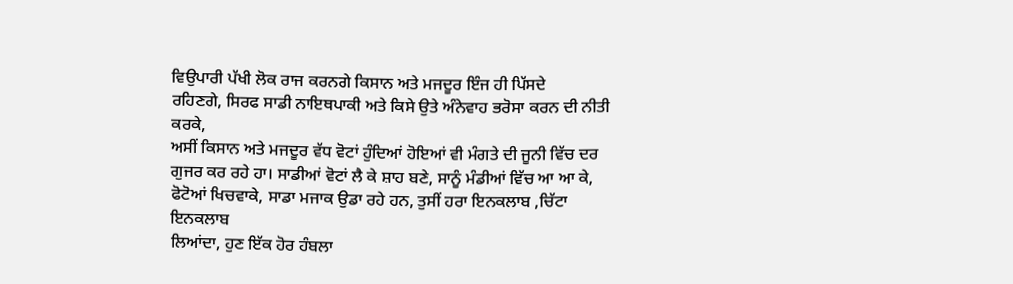ਵਿਉਪਾਰੀ ਪੱਖੀ ਲੋਕ ਰਾਜ ਕਰਨਗੇ ਕਿਸਾਨ ਅਤੇ ਮਜਦੂਰ ਇੰਜ ਹੀ ਪਿੱਸਦੇ
ਰਹਿਣਗੇ, ਸਿਰਫ ਸਾਡੀ ਨਾਇਥਪਾਕੀ ਅਤੇ ਕਿਸੇ ਉਤੇ ਅੰਨੇਵਾਹ ਭਰੋਸਾ ਕਰਨ ਦੀ ਨੀਤੀ ਕਰਕੇ,
ਅਸੀਂ ਕਿਸਾਨ ਅਤੇ ਮਜਦੂਰ ਵੱਧ ਵੋਟਾਂ ਹੁੰਦਿਆਂ ਹੋਇਆਂ ਵੀ ਮੰਗਤੇ ਦੀ ਜੂਨੀ ਵਿੱਚ ਦਰ
ਗੁਜਰ ਕਰ ਰਹੇ ਹਾ। ਸਾਡੀਆਂ ਵੋਟਾਂ ਲੈ ਕੇ ਸ਼ਾਹ ਬਣੇ, ਸਾਨੂੰ ਮੰਡੀਆਂ ਵਿੱਚ ਆ ਆ ਕੇ,
ਫੋਟੋਆਂ ਖਿਚਵਾਕੇ, ਸਾਡਾ ਮਜਾਕ ਉਡਾ ਰਹੇ ਹਨ, ਤੁਸੀਂ ਹਰਾ ਇਨਕਲਾਬ ,ਚਿੱਟਾ ਇਨਕਲਾਬ
ਲਿਆਂਦਾ, ਹੁਣ ਇੱਕ ਹੋਰ ਹੰਬਲਾ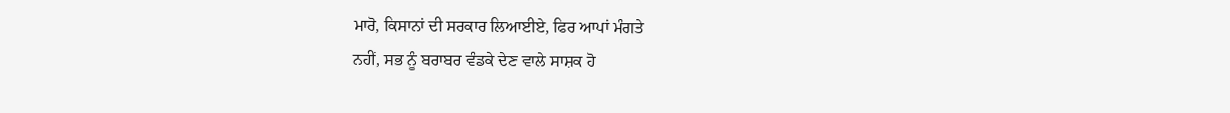ਮਾਰੋ, ਕਿਸਾਨਾਂ ਦੀ ਸਰਕਾਰ ਲਿਆਈਏ, ਫਿਰ ਆਪਾਂ ਮੰਗਤੇ
ਨਹੀਂ, ਸਭ ਨੂੰ ਬਰਾਬਰ ਵੰਡਕੇ ਦੇਣ ਵਾਲੇ ਸਾਸ਼ਕ ਹੋ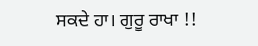ਸਕਦੇ ਹਾ। ਗੁਰੂ ਰਾਖਾ !!